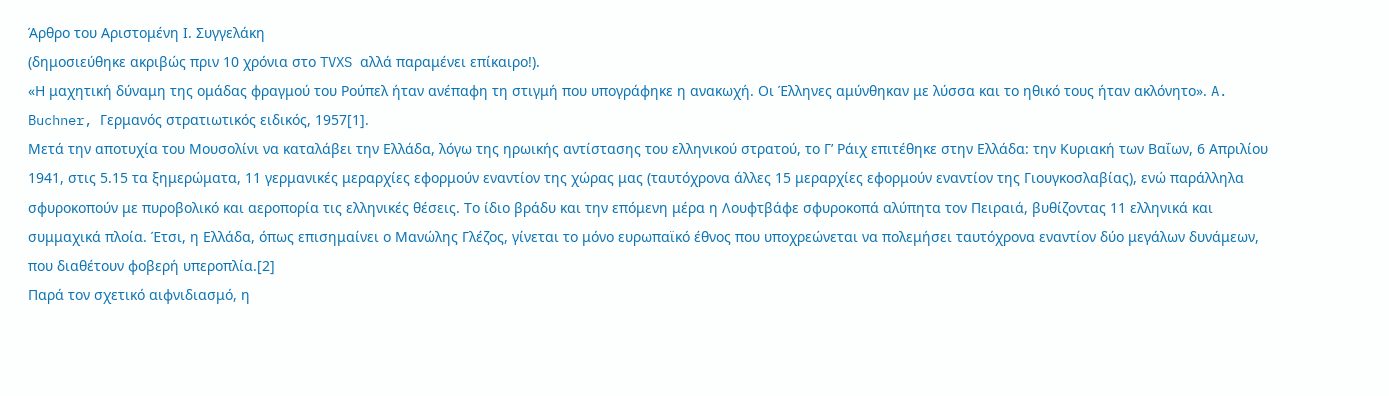Άρθρο του Αριστομένη Ι. Συγγελάκη
(δημοσιεύθηκε ακριβώς πριν 10 χρόνια στο TVXS αλλά παραμένει επίκαιρο!).
«Η μαχητική δύναμη της ομάδας φραγμού του Ρούπελ ήταν ανέπαφη τη στιγμή που υπογράφηκε η ανακωχή. Οι Έλληνες αμύνθηκαν με λύσσα και το ηθικό τους ήταν ακλόνητο». A. Buchner, Γερμανός στρατιωτικός ειδικός, 1957[1].
Μετά την αποτυχία του Μουσολίνι να καταλάβει την Ελλάδα, λόγω της ηρωικής αντίστασης του ελληνικού στρατού, το Γ’ Ράιχ επιτέθηκε στην Ελλάδα: την Κυριακή των Βαΐων, 6 Απριλίου 1941, στις 5.15 τα ξημερώματα, 11 γερμανικές μεραρχίες εφορμούν εναντίον της χώρας μας (ταυτόχρονα άλλες 15 μεραρχίες εφορμούν εναντίον της Γιουγκοσλαβίας), ενώ παράλληλα σφυροκοπούν με πυροβολικό και αεροπορία τις ελληνικές θέσεις. Το ίδιο βράδυ και την επόμενη μέρα η Λουφτβάφε σφυροκοπά αλύπητα τον Πειραιά, βυθίζοντας 11 ελληνικά και συμμαχικά πλοία. Έτσι, η Ελλάδα, όπως επισημαίνει ο Μανώλης Γλέζος, γίνεται το μόνο ευρωπαϊκό έθνος που υποχρεώνεται να πολεμήσει ταυτόχρονα εναντίον δύο μεγάλων δυνάμεων, που διαθέτουν φοβερή υπεροπλία.[2]
Παρά τον σχετικό αιφνιδιασμό, η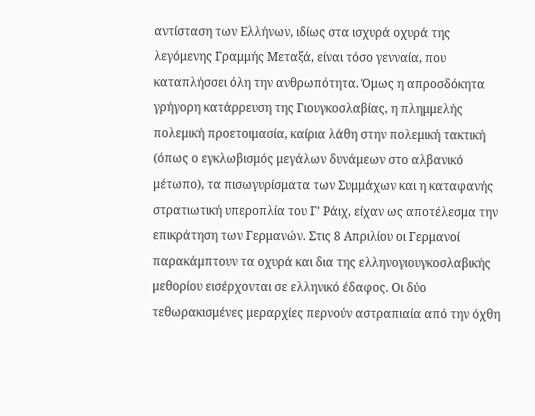αντίσταση των Ελλήνων, ιδίως στα ισχυρά οχυρά της λεγόμενης Γραμμής Μεταξά, είναι τόσο γενναία, που καταπλήσσει όλη την ανθρωπότητα. Όμως η απροσδόκητα γρήγορη κατάρρευση της Γιουγκοσλαβίας, η πλημμελής πολεμική προετοιμασία, καίρια λάθη στην πολεμική τακτική (όπως ο εγκλωβισμός μεγάλων δυνάμεων στο αλβανικό μέτωπο), τα πισωγυρίσματα των Συμμάχων και η καταφανής στρατιωτική υπεροπλία του Γ’ Ράιχ, είχαν ως αποτέλεσμα την επικράτηση των Γερμανών. Στις 8 Απριλίου οι Γερμανοί παρακάμπτουν τα οχυρά και δια της ελληνογιουγκοσλαβικής μεθορίου εισέρχονται σε ελληνικό έδαφος. Οι δύο τεθωρακισμένες μεραρχίες περνούν αστραπιαία από την όχθη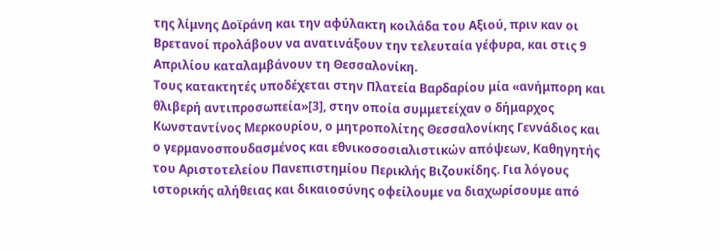της λίμνης Δοϊράνη και την αφύλακτη κοιλάδα του Αξιού, πριν καν οι Βρετανοί προλάβουν να ανατινάξουν την τελευταία γέφυρα, και στις 9 Απριλίου καταλαμβάνουν τη Θεσσαλονίκη.
Τους κατακτητές υποδέχεται στην Πλατεία Βαρδαρίου μία «ανήμπορη και θλιβερή αντιπροσωπεία»[3], στην οποία συμμετείχαν ο δήμαρχος Κωνσταντίνος Μερκουρίου, ο μητροπολίτης Θεσσαλονίκης Γεννάδιος και ο γερμανοσπουδασμένος και εθνικοσοσιαλιστικών απόψεων, Καθηγητής του Αριστοτελείου Πανεπιστημίου Περικλής Βιζουκίδης. Για λόγους ιστορικής αλήθειας και δικαιοσύνης οφείλουμε να διαχωρίσουμε από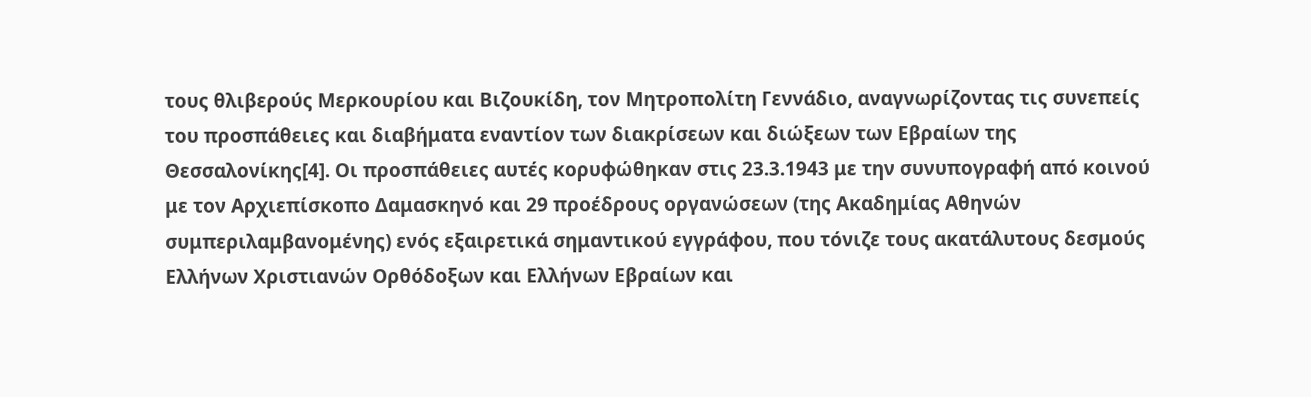τους θλιβερούς Μερκουρίου και Βιζουκίδη, τον Μητροπολίτη Γεννάδιο, αναγνωρίζοντας τις συνεπείς του προσπάθειες και διαβήματα εναντίον των διακρίσεων και διώξεων των Εβραίων της Θεσσαλονίκης[4]. Οι προσπάθειες αυτές κορυφώθηκαν στις 23.3.1943 με την συνυπογραφή από κοινού με τον Αρχιεπίσκοπο Δαμασκηνό και 29 προέδρους οργανώσεων (της Ακαδημίας Αθηνών συμπεριλαμβανομένης) ενός εξαιρετικά σημαντικού εγγράφου, που τόνιζε τους ακατάλυτους δεσμούς Ελλήνων Χριστιανών Ορθόδοξων και Ελλήνων Εβραίων και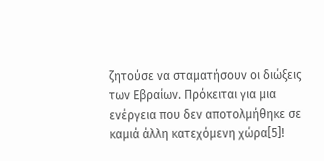ζητούσε να σταματήσουν οι διώξεις των Εβραίων. Πρόκειται για μια ενέργεια που δεν αποτολμήθηκε σε καμιά άλλη κατεχόμενη χώρα[5]!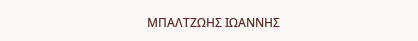ΜΠΑΛΤΖΩΗΣ ΙΩΑΝΝΗΣ